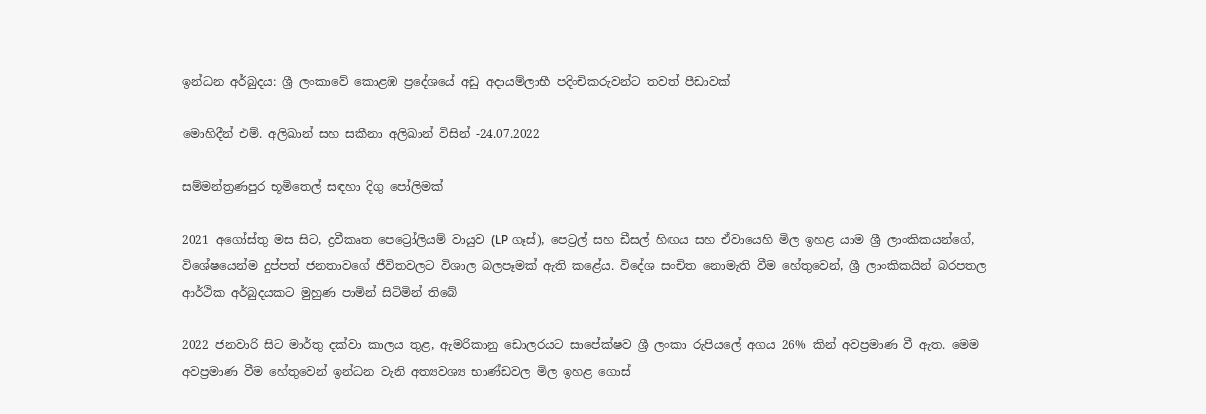ඉන්ධන අර්බුදය: ශ්‍රී ලංකාවේ කොළඹ ප්‍රදේශයේ අඩු අදායම්ලාභී පදිංචිකරුවන්ට තවත් පීඩාවක්

මොහිදීන් එම්. අලිඛාන් සහ සකීනා අලිඛාන් විසින් -24.07.2022

සම්මන්ත්‍රණපුර භූමිතෙල් සඳහා දිගු පෝලිමක්

2021 අගෝස්තු මස සිට, ද්‍රවීකෘත පෙට්‍රෝලියම් වායුව (LP ගෑස්), පෙට්‍රල් සහ ඩීසල් හිඟය සහ ඒවායෙහි මිල ඉහළ යාම ශ්‍රී ලාංකිකයන්ගේ, විශේෂයෙන්ම දුප්පත් ජනතාවගේ ජීවිතවලට විශාල බලපෑමක් ඇති කළේය. විදේශ සංචිත නොමැති වීම හේතුවෙන්, ශ්‍රී ලාංකිකයින් බරපතල ආර්ථික අර්බුදයකට මුහුණ පාමින් සිටිමින් තිබේ

2022 ජනවාරි සිට මාර්තු දක්වා කාලය තුළ, ඇමරිකානු ඩොලරයට සාපේක්ෂව ශ්‍රී ලංකා රුපියලේ අගය 26% කින් අවප්‍රමාණ වී ඇත. මෙම අවප්‍රමාණ වීම හේතුවෙන් ඉන්ධන වැනි අත්‍යවශ්‍ය භාණ්ඩවල මිල ඉහළ ගොස්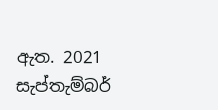ඇත. 2021 සැප්තැම්බර්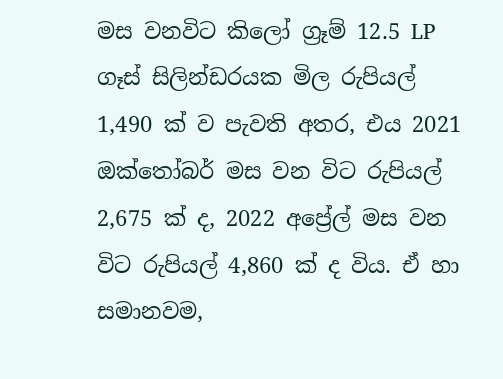මස වනවිට කිලෝ ග්‍රෑම් 12.5 LP ගෑස් සිලින්ඩරයක මිල රුපියල් 1,490 ක් ව පැවති අතර, එය 2021 ඔක්තෝබර් මස වන විට රුපියල් 2,675 ක් ද, 2022 අප්‍රේල් මස වන විට රුපියල් 4,860 ක් ද විය. ඒ හා සමානවම,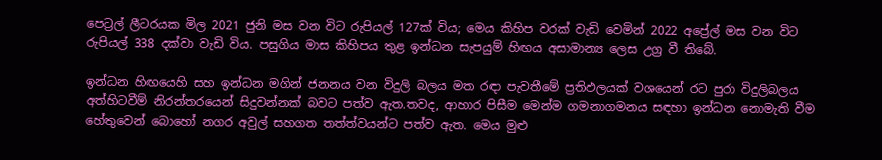පෙට්‍රල් ලීටරයක මිල 2021 ජුනි මස වන විට රුපියල් 127ක් විය; මෙය කිහිප වරක් වැඩි වෙමින් 2022 අප්‍රේල් මස වන විට රුපියල් 338 දක්වා වැඩි විය. පසුගිය මාස කිහිපය තුළ ඉන්ධන සැපයුම් හිඟය අසාමාන්‍ය ලෙස උග්‍ර වී තිබේ.

ඉන්ධන හිඟයෙහි සහ ඉන්ධන මගින් ජනනය වන විදුලි බලය මත රඳා පැවතීමේ ප්‍රතිඵලයක් වශයෙන් රට පුරා විදුලිබලය අත්හිටවීම් නිරන්තරයෙන් සිදුවන්නක් බවට පත්ව ඇත.තවද, ආහාර පිසීම මෙන්ම ගමනාගමනය සඳහා ඉන්ධන නොමැති වීම හේතුවෙන් බොහෝ නගර අවුල් සහගත තත්ත්වයන්ට පත්ව ඇත. මෙය මුළු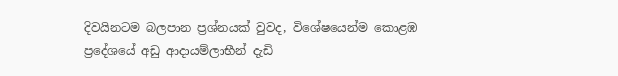දිවයිනටම බලපාන ප්‍රශ්නයක් වුවද, විශේෂයෙන්ම කොළඹ ප්‍රදේශයේ අඩු ආදායම්ලාභීන් දැඩි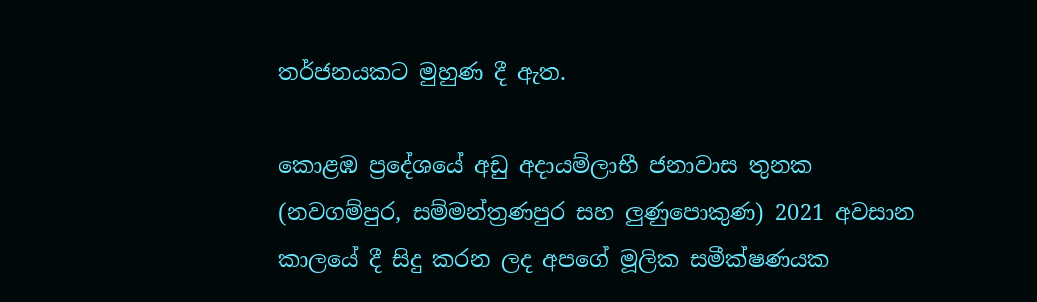තර්ජනයකට මුහුණ දී ඇත.

කොළඹ ප්‍රදේශයේ අඩු අදායම්ලාභී ජනාවාස තුනක (නවගම්පුර, සම්මන්ත්‍රණපුර සහ ලුණුපොකුණ) 2021 අවසාන කාලයේ දී සිදු කරන ලද අපගේ මූලික සමීක්ෂණයක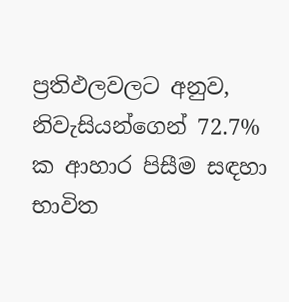ප්‍රතිඵලවලට අනුව, නිවැසියන්ගෙන් 72.7% ක ආහාර පිසීම සඳහා භාවිත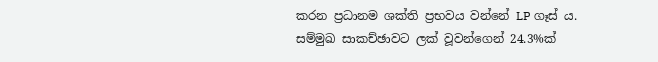කරන ප්‍රධානම ශක්ති ප්‍රභවය වන්නේ LP ගෑස් ය. සම්මුඛ සාකච්ඡාවට ලක් වූවන්ගෙන් 24.3%ක්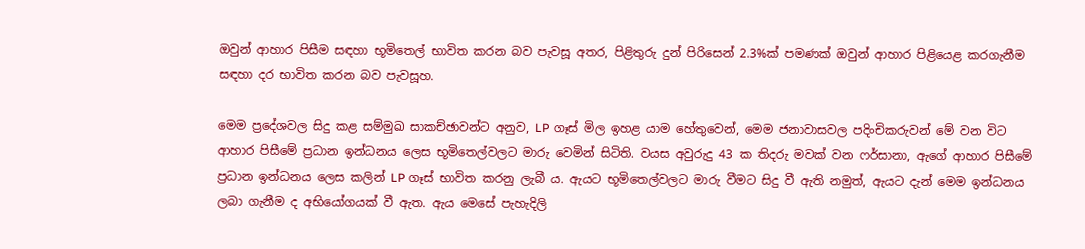ඔවුන් ආහාර පිසීම සඳහා භූමිතෙල් භාවිත කරන බව පැවසූ අතර, පිළිතුරු දුන් පිරිසෙන් 2.3%ක් පමණක් ඔවුන් ආහාර පිළියෙළ කරගැනීම සඳහා දර භාවිත කරන බව පැවසූහ.

මෙම ප්‍රදේශවල සිදු කළ සම්මුඛ සාකච්ඡාවන්ට අනුව, LP ගෑස් මිල ඉහළ යාම හේතුවෙන්, මෙම ජනාවාසවල පදිංචිකරුවන් මේ වන විට ආහාර පිසීමේ ප්‍රධාන ඉන්ධනය ලෙස භූමිතෙල්වලට මාරු වෙමින් සිටිති. වයස අවුරුදු 43 ක තිදරු මවක් වන ෆර්සානා, ඇගේ ආහාර පිසීමේ ප්‍රධාන ඉන්ධනය ලෙස කලින් LP ගෑස් භාවිත කරනු ලැබී ය. ඇයට භූමිතෙල්වලට මාරු වීමට සිදු වී ඇති නමුත්, ඇයට දැන් මෙම ඉන්ධනය ලබා ගැනීම ද අභියෝගයක් වී ඇත. ඇය මෙසේ පැහැදිලි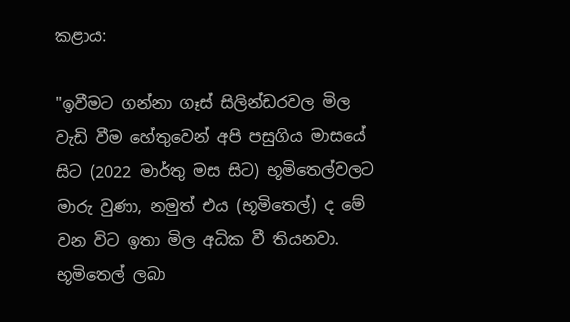කළාය:

"ඉවීමට ගන්නා ගෑස් සිලින්ඩරවල මිල වැඩි වීම හේතුවෙන් අපි පසුගිය මාසයේ සිට (2022 මාර්තු මස සිට) භූමිතෙල්වලට මාරු වුණා, නමුත් එය (භූමිතෙල්) ද මේ වන විට ඉතා මිල අධික වී තියනවා. භූමිතෙල් ලබා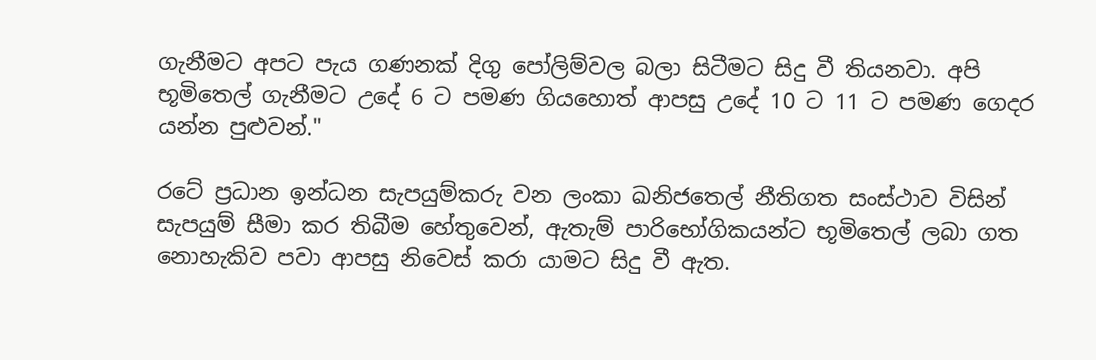ගැනීමට අපට පැය ගණනක් දිගු පෝලිම්වල බලා සිටීමට සිදු වී තියනවා. අපි භූමිතෙල් ගැනීමට උදේ 6 ට පමණ ගියහොත් ආපසු උදේ 10 ට 11 ට පමණ ගෙදර යන්න පුළුවන්."

රටේ ප්‍රධාන ඉන්ධන සැපයුම්කරු වන ලංකා ඛනිජතෙල් නීතිගත සංස්ථාව විසින් සැපයුම් සීමා කර තිබීම හේතුවෙන්, ඇතැම් පාරිභෝගිකයන්ට භූමිතෙල් ලබා ගත නොහැකිව පවා ආපසු නිවෙස් කරා යාමට සිදු වී ඇත.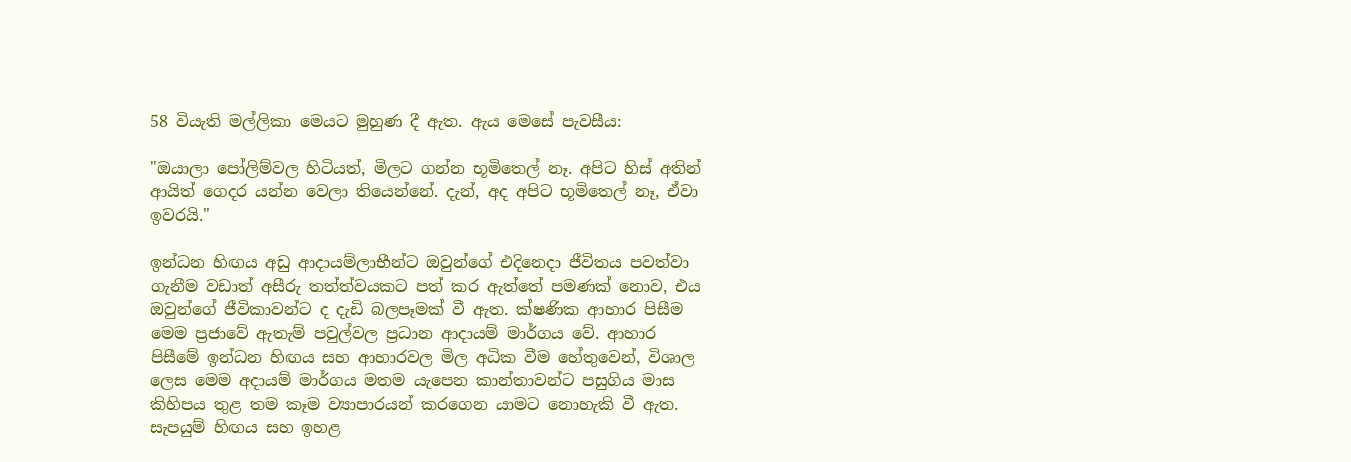58 වියැති මල්ලිකා මෙයට මුහුණ දී ඇත. ඇය මෙසේ පැවසීය:

"ඔයාලා පෝලිම්වල හිටියත්, මිලට ගන්න භූමිතෙල් නෑ. අපිට හිස් අතින් ආයිත් ගෙදර යන්න වෙලා තියෙන්නේ. දැන්, අද අපිට භූමිතෙල් නෑ, ඒවා ඉවරයි."

ඉන්ධන හිඟය අඩු ආදායම්ලාභීන්ට ඔවුන්ගේ එදිනෙදා ජීවිතය පවත්වා ගැනීම වඩාත් අසීරු තත්ත්වයකට පත් කර ඇත්තේ පමණක් නොව, එය ඔවුන්ගේ ජීවිකාවන්ට ද දැඩි බලපෑමක් වී ඇත. ක්ෂණික ආහාර පිසීම මෙම ප්‍රජාවේ ඇතැම් පවුල්වල ප්‍රධාන ආදායම් මාර්ගය වේ. ආහාර පිසීමේ ඉන්ධන හිඟය සහ ආහාරවල මිල අධික වීම හේතුවෙන්, විශාල ලෙස මෙම අදායම් මාර්ගය මතම යැපෙන කාන්තාවන්ට පසුගිය මාස කිහිපය තුළ තම කෑම ව්‍යාපාරයන් කරගෙන යාමට නොහැකි වී ඇත. සැපයුම් හිඟය සහ ඉහළ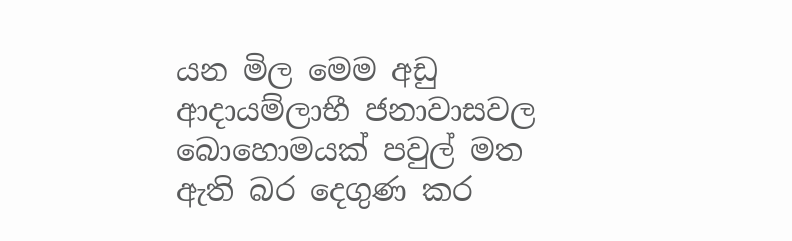යන මිල මෙම අඩු ආදායම්ලාභී ජනාවාසවල බොහොමයක් පවුල් මත ඇති බර දෙගුණ කර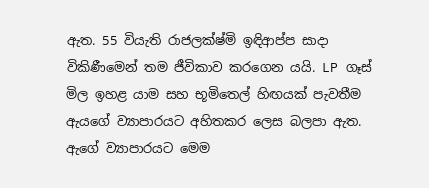ඇත. 55 වියැති රාජලක්ෂ්මි ඉඳිආප්ප සාදා විකිණීමෙන් තම ජීවිකාව කරගෙන යයි. LP ගෑස් මිල ඉහළ යාම සහ භූමිතෙල් හිඟයක් පැවතීම ඇයගේ ව්‍යාපාරයට අහිතකර ලෙස බලපා ඇත. ඇගේ ව්‍යාපාරයට මෙම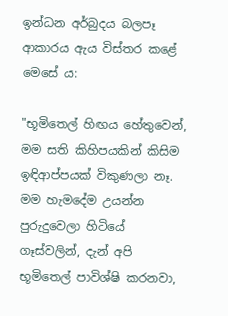ඉන්ධන අර්බුදය බලපෑ ආකාරය ඇය විස්තර කළේ මෙසේ ය:

"භූමිතෙල් හිඟය හේතුවෙන්, මම සති කිහිපයකින් කිසිම ඉඳිආප්පයක් විකුණලා නෑ. මම හැමදේම උයන්න පුරුදුවෙලා හිටියේ ගෑස්වලින්, දැන් අපි භූමිතෙල් පාවිශ්ෂි කරනවා,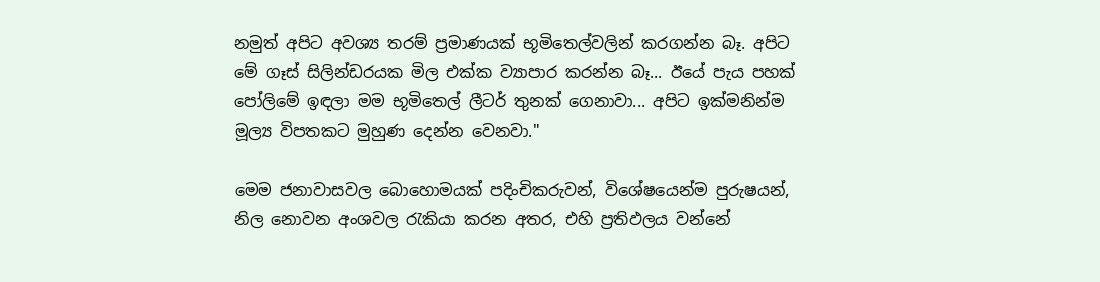නමුත් අපිට අවශ්‍ය තරම් ප්‍රමාණයක් භූමිතෙල්වලින් කරගන්න බෑ. අපිට මේ ගෑස් සිලින්ඩරයක මිල එක්ක ව්‍යාපාර කරන්න බෑ... ඊයේ පැය පහක් පෝලිමේ ඉඳලා මම භූමිතෙල් ලීටර් තුනක් ගෙනාවා... අපිට ඉක්මනින්ම මූල්‍ය විපතකට මුහුණ දෙන්න වෙනවා."

මෙම ජනාවාසවල බොහොමයක් පදිංචිකරුවන්, විශේෂයෙන්ම පුරුෂයන්, නිල නොවන අංශවල රැකියා කරන අතර, එහි ප්‍රතිඵලය වන්නේ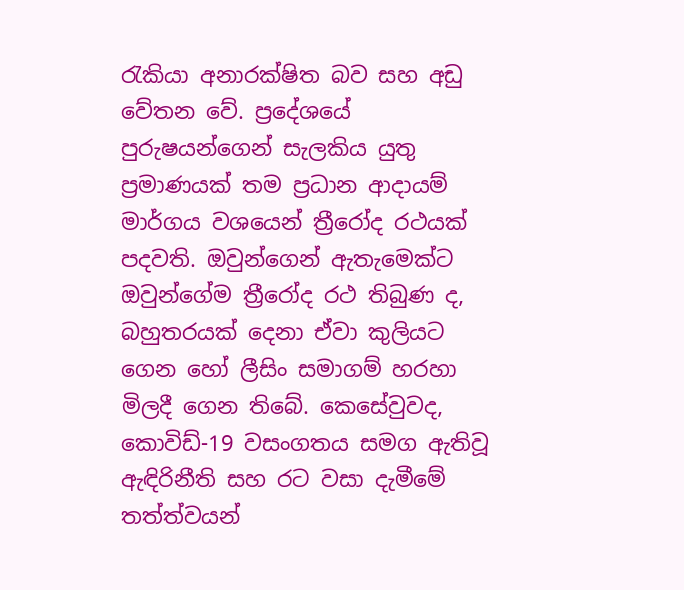රැකියා අනාරක්ෂිත බව සහ අඩු වේතන වේ. ප්‍රදේශයේ පුරුෂයන්ගෙන් සැලකිය යුතු ප්‍රමාණයක් තම ප්‍රධාන ආදායම් මාර්ගය වශයෙන් ත්‍රීරෝද රථයක් පදවති. ඔවුන්ගෙන් ඇතැමෙක්ට ඔවුන්ගේම ත්‍රීරෝද රථ තිබුණ ද, බහුතරයක් දෙනා ඒවා කුලියට ගෙන හෝ ලීසිං සමාගම් හරහා මිලදී ගෙන තිබේ. කෙසේවුවද, කොවිඩ්-19 වසංගතය සමග ඇතිවූ ඇඳිරිනීති සහ රට වසා දැමීමේ තත්ත්වයන්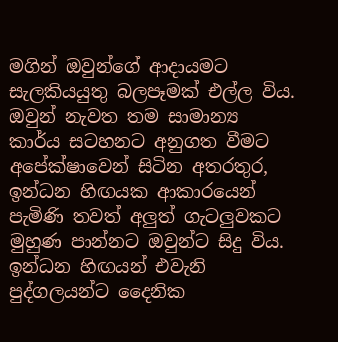මගින් ඔවුන්ගේ ආදායමට සැලකියයුතු බලපෑමක් එල්ල විය. ඔවුන් නැවත තම සාමාන්‍ය කාර්ය සටහනට අනුගත වීමට අපේක්ෂාවෙන් සිටින අතරතුර, ඉන්ධන හිඟයක ආකාරයෙන් පැමිණි තවත් අලුත් ගැටලුවකට මුහුණ පාන්නට ඔවුන්ට සිදු විය. ඉන්ධන හිඟයන් එවැනි පුද්ගලයන්ට දෛනික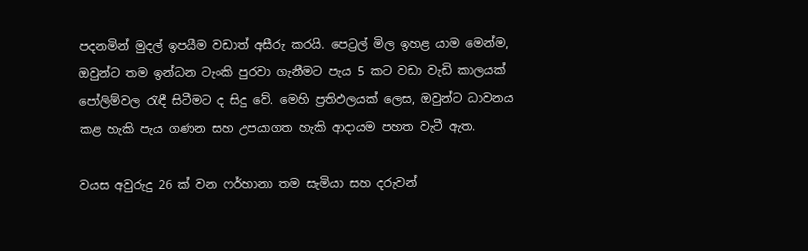පදනමින් මුදල් ඉපයීම වඩාත් අසීරු කරයි. පෙට්‍රල් මිල ඉහළ යාම මෙන්ම, ඔවුන්ට තම ඉන්ධන ටැංකි පුරවා ගැනීමට පැය 5 කට වඩා වැඩි කාලයක් පෝලිම්වල රැඳී සිටීමට ද සිදු වේ. මෙහි ප්‍රතිඵලයක් ලෙස, ඔවුන්ට ධාවනය කළ හැකි පැය ගණන සහ උපයාගත හැකි ආදායම පහත වැටී ඇත.

වයස අවුරුදු 26 ක් වන ෆර්හානා තම සැමියා සහ දරුවන්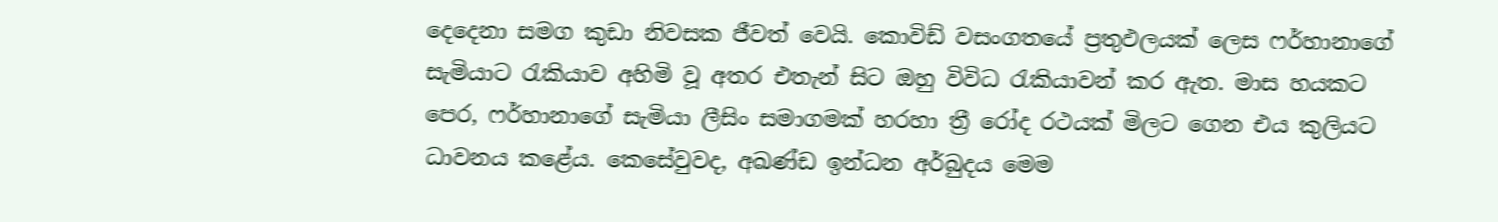දෙදෙනා සමග කුඩා නිවසක ජීවත් වෙයි. කොවිඩ් වසංගතයේ ප්‍රතුඵලයක් ලෙස ෆර්හානාගේ සැමියාට රැකියාව අහිමි වූ අතර එතැන් සිට ඔහු විවිධ රැකියාවන් කර ඇත. මාස හයකට පෙර, ෆර්හානාගේ සැමියා ලීසිං සමාගමක් හරහා ත්‍රී රෝද රථයක් මිලට ගෙන එය කුලියට ධාවනය කළේය. කෙසේවුවද, අඛණ්ඩ ඉන්ධන අර්බුදය මෙම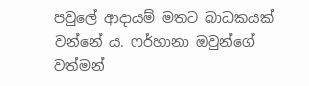පවුලේ ආදායම් මතට බාධකයක් වන්නේ ය. ෆර්හානා ඔවුන්ගේ වත්මන්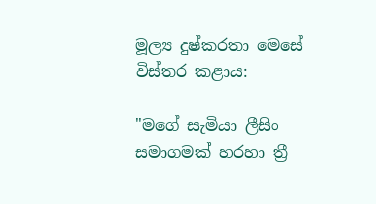මූල්‍ය දුෂ්කරතා මෙසේ විස්තර කළාය:

"මගේ සැමියා ලීසිං සමාගමක් හරහා ත්‍රී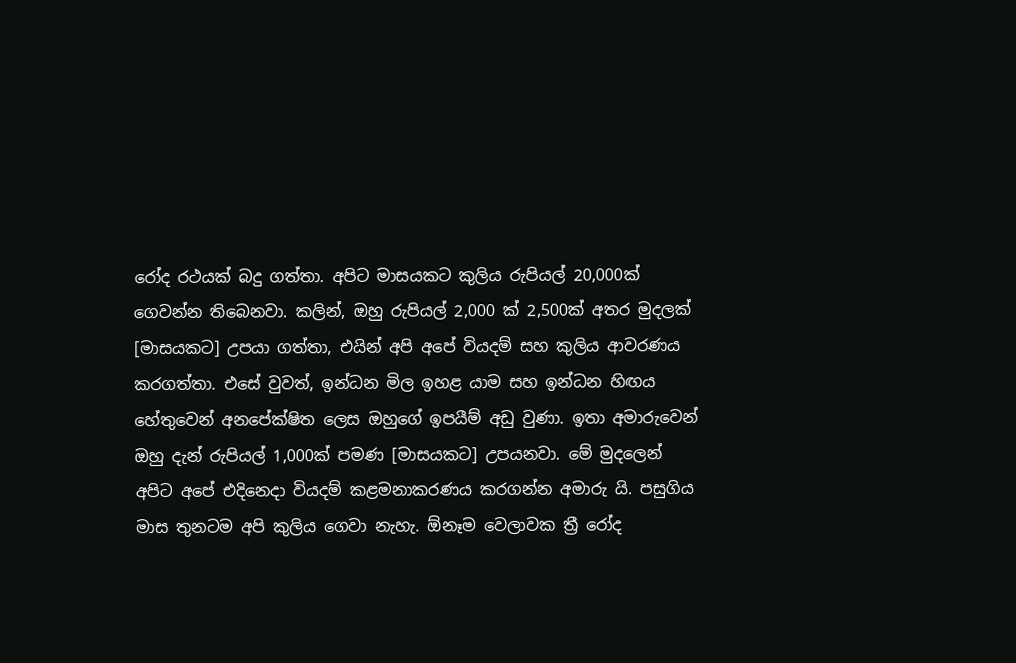රෝද රථයක් බදු ගත්තා. අපිට මාසයකට කුලිය රුපියල් 20,000ක් ගෙවන්න තිබෙනවා. කලින්, ඔහු රුපියල් 2,000 ක් 2,500ක් අතර මුදලක් [මාසයකට] උපයා ගත්තා, එයින් අපි අපේ වියදම් සහ කුලිය ආවරණය කරගත්තා. එසේ වුවත්, ඉන්ධන මිල ඉහළ යාම සහ ඉන්ධන හිඟය හේතුවෙන් අනපේක්ෂිත ලෙස ඔහුගේ ඉපයීම් අඩු වුණා. ඉතා අමාරුවෙන් ඔහු දැන් රුපියල් 1,000ක් පමණ [මාසයකට] උපයනවා. මේ මුදලෙන් අපිට අපේ එදිනෙදා වියදම් කළමනාකරණය කරගන්න අමාරු යි. පසුගිය මාස තුනටම අපි කුලිය ගෙවා නැහැ. ඕනෑම වෙලාවක ත්‍රී රෝද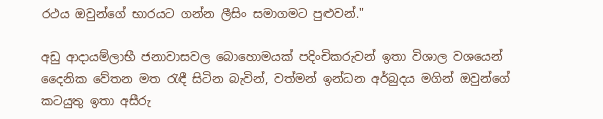රථය ඔවුන්ගේ භාරයට ගන්න ලීසිං සමාගමට පුළුවන්."

අඩු ආදායම්ලාභී ජනාවාසවල බොහොමයක් පදිංචිකරුවන් ඉතා විශාල වශයෙන් දෛනික වේතන මත රැඳී සිටින බැවින්, වත්මන් ඉන්ධන අර්බුදය මගින් ඔවුන්ගේ කටයුතු ඉතා අසීරු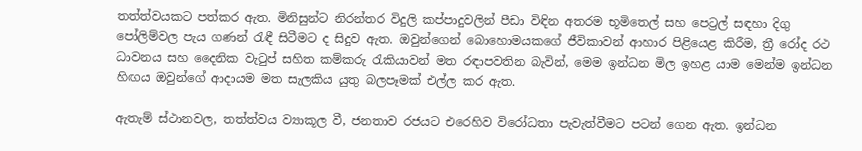තත්ත්වයකට පත්කර ඇත. මිනිසුන්ට නිරන්තර විදුලි කප්පාදුවලින් පීඩා විඳින අතරම භූමිතෙල් සහ පෙට්‍රල් සඳහා දිගු පෝලිම්වල පැය ගණන් රැඳී සිටීමට ද සිදුව ඇත. ඔවුන්ගෙන් බොහොමයකගේ ජීවිකාවන් ආහාර පිළියෙළ කිරීම, ත්‍රී රෝද රථ ධාවනය සහ දෛනික වැටුප් සහිත කම්කරු රැකියාවන් මත රඳාපවතින බැවින්, මෙම ඉන්ධන මිල ඉහළ යාම මෙන්ම ඉන්ධන හිඟය ඔවුන්ගේ ආදායම මත සැලකිය යුතු බලපෑමක් එල්ල කර ඇත.

ඇතැම් ස්ථානවල, තත්ත්වය ව්‍යාකූල වී, ජනතාව රජයට එරෙහිව විරෝධතා පැවැත්වීමට පටන් ගෙන ඇත. ඉන්ධන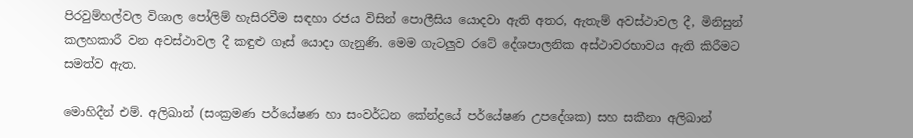පිරවුම්හල්වල විශාල පෝලිම් හැසිරවීම සඳහා රජය විසින් පොලීසිය යොදවා ඇති අතර, ඇතැම් අවස්ථාවල දී, මිනිසුන් කලහකාරී වන අවස්ථාවල දී කඳුළු ගෑස් යොදා ගැනුණි. මෙම ගැටලුව රටේ දේශපාලනික අස්ථාවරභාවය ඇති කිරීමට සමත්ව ඇත.

මොහිදීන් එම්. අලිඛාන් (සංක්‍රමණ පර්යේෂණ හා සංවර්ධන කේන්ද්‍රයේ පර්යේෂණ උපදේශක) සහ සකීනා අලිඛාන්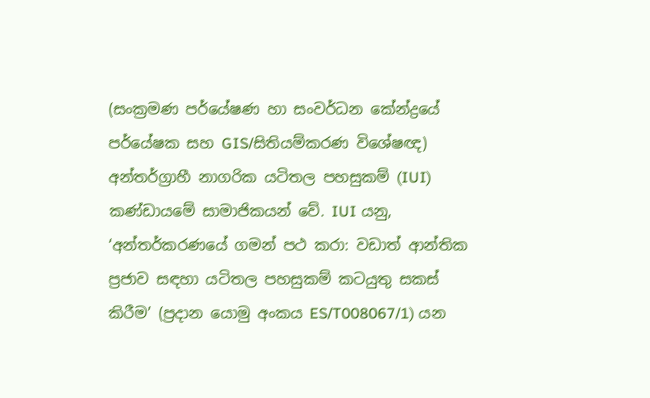(සංක්‍රමණ පර්යේෂණ හා සංවර්ධන කේන්ද්‍රයේ පර්යේෂක සහ GIS/සිතියම්කරණ විශේෂඥ) අන්තර්ග්‍රාහී නාගරික යටිතල පහසුකම් (IUI) කණ්ඩායමේ සාමාජිකයන් වේ. IUI යනු, ‘අන්තර්කරණයේ ගමන් පථ කරා: වඩාත් ආන්තික ප්‍රජාව සඳහා යටිතල පහසුකම් කටයුතු සකස් කිරීම’ (ප්‍රදාන යොමු අංකය ES/T008067/1) යන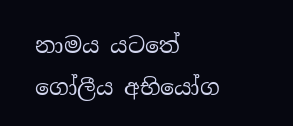නාමය යටතේ ගෝලීය අභියෝග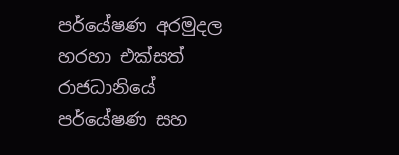පර්යේෂණ අරමුදල හරහා එක්සත් රාජධානියේ පර්යේෂණ සහ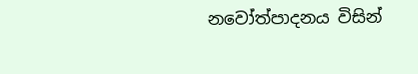නවෝත්පාදනය විසින්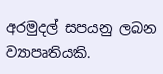අරමුදල් සපයනු ලබන ව්‍යාපෘතියකි.